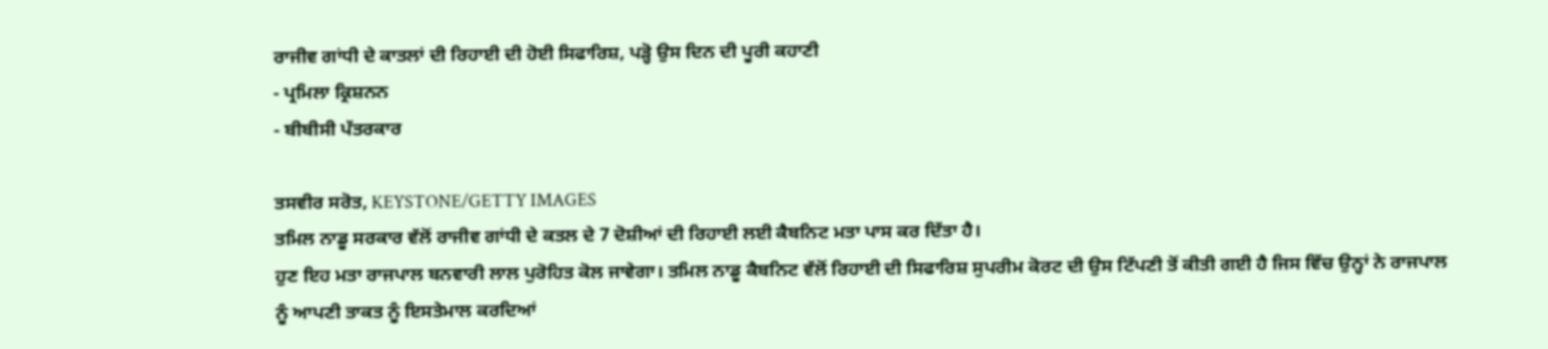ਰਾਜੀਵ ਗਾਂਧੀ ਦੇ ਕਾਤਲਾਂ ਦੀ ਰਿਹਾਈ ਦੀ ਹੋਈ ਸਿਫਾਰਿਸ਼, ਪੜ੍ਹੋ ਉਸ ਦਿਨ ਦੀ ਪੂਰੀ ਕਹਾਣੀ
- ਪ੍ਰਮਿਲਾ ਕ੍ਰਿਸ਼ਨਨ
- ਬੀਬੀਸੀ ਪੱਤਰਕਾਰ

ਤਸਵੀਰ ਸਰੋਤ, KEYSTONE/GETTY IMAGES
ਤਮਿਲ ਨਾਡੂ ਸਰਕਾਰ ਵੱਲੋਂ ਰਾਜੀਵ ਗਾਂਧੀ ਦੇ ਕਤਲ ਦੇ 7 ਦੋਸ਼ੀਆਂ ਦੀ ਰਿਹਾਈ ਲਈ ਕੈਬਨਿਟ ਮਤਾ ਪਾਸ ਕਰ ਦਿੱਤਾ ਹੈ।
ਹੁਣ ਇਹ ਮਤਾ ਰਾਜਪਾਲ ਬਨਵਾਰੀ ਲਾਲ ਪੁਰੋਹਿਤ ਕੋਲ ਜਾਵੇਗਾ। ਤਮਿਲ ਨਾਡੂ ਕੈਬਨਿਟ ਵੱਲੋਂ ਰਿਹਾਈ ਦੀ ਸਿਫਾਰਿਸ਼ ਸੁਪਰੀਮ ਕੋਰਟ ਦੀ ਉਸ ਟਿੱਪਣੀ ਤੋਂ ਕੀਤੀ ਗਈ ਹੈ ਜਿਸ ਵਿੱਚ ਉਨ੍ਹਾਂ ਨੇ ਰਾਜਪਾਲ ਨੂੰ ਆਪਣੀ ਤਾਕਤ ਨੂੰ ਇਸਤੇਮਾਲ ਕਰਦਿਆਂ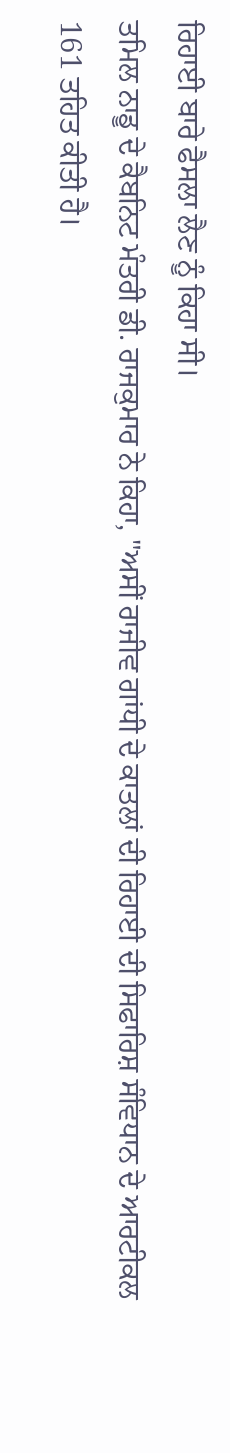ਰਿਹਾਈ ਬਾਰੇ ਫੈਸਲਾ ਲੈਣ ਨੂੰ ਕਿਹਾ ਸੀ।
ਤਮਿਲ ਨਾਡੂ ਦੇ ਕੈਬਨਿਟ ਮੰਤਰੀ ਡੀ. ਰਾਜਕੁਮਾਰ ਨੇ ਕਿਹਾ, "ਅਸੀਂ ਰਾਜੀਵ ਗਾਂਧੀ ਦੇ ਕਾਤਲਾਂ ਦੀ ਰਿਹਾਈ ਦੀ ਸਿਫਾਰਿਸ਼ ਸੰਵਿਧਾਨ ਦੇ ਆਰਟੀਕਲ 161 ਤਹਿਤ ਕੀਤੀ ਹੈ।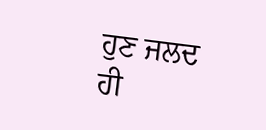ਹੁਣ ਜਲਦ ਹੀ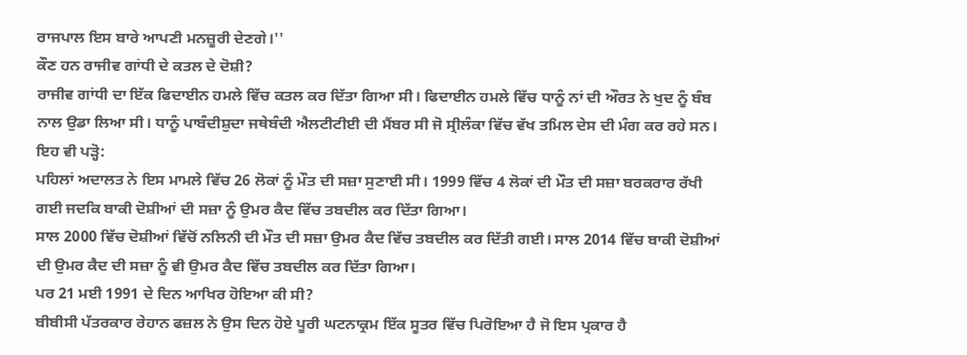ਰਾਜਪਾਲ ਇਸ ਬਾਰੇ ਆਪਣੀ ਮਨਜ਼ੂਰੀ ਦੇਣਗੇ।''
ਕੌਣ ਹਨ ਰਾਜੀਵ ਗਾਂਧੀ ਦੇ ਕਤਲ ਦੇ ਦੋਸ਼ੀ?
ਰਾਜੀਵ ਗਾਂਧੀ ਦਾ ਇੱਕ ਫਿਦਾਈਨ ਹਮਲੇ ਵਿੱਚ ਕਤਲ ਕਰ ਦਿੱਤਾ ਗਿਆ ਸੀ। ਫਿਦਾਈਨ ਹਮਲੇ ਵਿੱਚ ਧਾਨੂੰ ਨਾਂ ਦੀ ਔਰਤ ਨੇ ਖੁਦ ਨੂੰ ਬੰਬ ਨਾਲ ਉਡਾ ਲਿਆ ਸੀ। ਧਾਨੂੰ ਪਾਬੰਦੀਸ਼ੁਦਾ ਜਥੇਬੰਦੀ ਐਲਟੀਟੀਈ ਦੀ ਮੈਂਬਰ ਸੀ ਜੋ ਸ੍ਰੀਲੰਕਾ ਵਿੱਚ ਵੱਖ ਤਮਿਲ ਦੇਸ ਦੀ ਮੰਗ ਕਰ ਰਹੇ ਸਨ।
ਇਹ ਵੀ ਪੜ੍ਹੋ:
ਪਹਿਲਾਂ ਅਦਾਲਤ ਨੇ ਇਸ ਮਾਮਲੇ ਵਿੱਚ 26 ਲੋਕਾਂ ਨੂੰ ਮੌਤ ਦੀ ਸਜ਼ਾ ਸੁਣਾਈ ਸੀ। 1999 ਵਿੱਚ 4 ਲੋਕਾਂ ਦੀ ਮੌਤ ਦੀ ਸਜ਼ਾ ਬਰਕਰਾਰ ਰੱਖੀ ਗਈ ਜਦਕਿ ਬਾਕੀ ਦੋਸ਼ੀਆਂ ਦੀ ਸਜ਼ਾ ਨੂੰ ਉਮਰ ਕੈਦ ਵਿੱਚ ਤਬਦੀਲ ਕਰ ਦਿੱਤਾ ਗਿਆ।
ਸਾਲ 2000 ਵਿੱਚ ਦੋਸ਼ੀਆਂ ਵਿੱਚੋਂ ਨਲਿਨੀ ਦੀ ਮੌਤ ਦੀ ਸਜ਼ਾ ਉਮਰ ਕੈਦ ਵਿੱਚ ਤਬਦੀਲ ਕਰ ਦਿੱਤੀ ਗਈ। ਸਾਲ 2014 ਵਿੱਚ ਬਾਕੀ ਦੋਸ਼ੀਆਂ ਦੀ ਉਮਰ ਕੈਦ ਦੀ ਸਜ਼ਾ ਨੂੰ ਵੀ ਉਮਰ ਕੈਦ ਵਿੱਚ ਤਬਦੀਲ ਕਰ ਦਿੱਤਾ ਗਿਆ।
ਪਰ 21 ਮਈ 1991 ਦੇ ਦਿਨ ਆਖਿਰ ਹੋਇਆ ਕੀ ਸੀ?
ਬੀਬੀਸੀ ਪੱਤਰਕਾਰ ਰੇਹਾਨ ਫਜ਼ਲ ਨੇ ਉਸ ਦਿਨ ਹੋਏ ਪੂਰੀ ਘਟਨਾਕ੍ਰਮ ਇੱਕ ਸੂਤਰ ਵਿੱਚ ਪਿਰੋਇਆ ਹੈ ਜੋ ਇਸ ਪ੍ਰਕਾਰ ਹੈ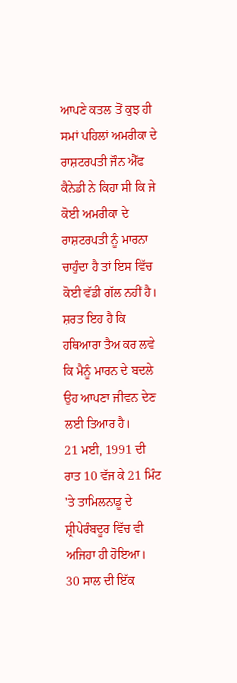ਆਪਣੇ ਕਤਲ ਤੋਂ ਕੁਝ ਹੀ ਸਮਾਂ ਪਹਿਲਾਂ ਅਮਰੀਕਾ ਦੇ ਰਾਸ਼ਟਰਪਤੀ ਜੌਨ ਐੱਫ ਕੈਨੇਡੀ ਨੇ ਕਿਹਾ ਸੀ ਕਿ ਜੇ ਕੋਈ ਅਮਰੀਕਾ ਦੇ ਰਾਸ਼ਟਰਪਤੀ ਨੂੰ ਮਾਰਨਾ ਚਾਹੁੰਦਾ ਹੈ ਤਾਂ ਇਸ ਵਿੱਚ ਕੋਈ ਵੱਡੀ ਗੱਲ ਨਹੀਂ ਹੈ। ਸ਼ਰਤ ਇਹ ਹੈ ਕਿ ਹਥਿਆਰਾ ਤੈਅ ਕਰ ਲਵੇ ਕਿ ਮੈਨੂੰ ਮਾਰਨ ਦੇ ਬਦਲੇ ਉਹ ਆਪਣਾ ਜੀਵਨ ਦੇਣ ਲਈ ਤਿਆਰ ਹੈ।
21 ਮਈ, 1991 ਦੀ ਰਾਤ 10 ਵੱਜ ਕੇ 21 ਮਿੰਟ 'ਤੇ ਤਾਮਿਲਨਾਡੂ ਦੇ ਸ਼੍ਰੀਪੇਰੰਬਦੂਰ ਵਿੱਚ ਵੀ ਅਜਿਹਾ ਹੀ ਹੋਇਆ।
30 ਸਾਲ ਦੀ ਇੱਕ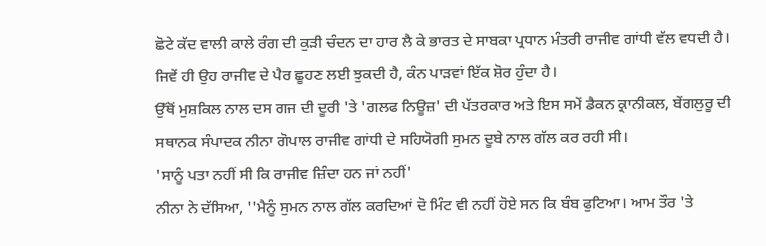ਛੋਟੇ ਕੱਦ ਵਾਲੀ ਕਾਲੇ ਰੰਗ ਦੀ ਕੁੜੀ ਚੰਦਨ ਦਾ ਹਾਰ ਲੈ ਕੇ ਭਾਰਤ ਦੇ ਸਾਬਕਾ ਪ੍ਰਧਾਨ ਮੰਤਰੀ ਰਾਜੀਵ ਗਾਂਧੀ ਵੱਲ ਵਧਦੀ ਹੈ।
ਜਿਵੇਂ ਹੀ ਉਹ ਰਾਜੀਵ ਦੇ ਪੈਰ ਛੂਹਣ ਲਈ ਝੁਕਦੀ ਹੈ, ਕੰਨ ਪਾੜਵਾਂ ਇੱਕ ਸ਼ੋਰ ਹੁੰਦਾ ਹੈ।
ਉੱਥੋਂ ਮੁਸ਼ਕਿਲ ਨਾਲ ਦਸ ਗਜ ਦੀ ਦੂਰੀ 'ਤੇ 'ਗਲਫ ਨਿਊਜ਼' ਦੀ ਪੱਤਰਕਾਰ ਅਤੇ ਇਸ ਸਮੇਂ ਡੈਕਨ ਕ੍ਰਾਨੀਕਲ, ਬੇਂਗਲੁਰੂ ਦੀ ਸਥਾਨਕ ਸੰਪਾਦਕ ਨੀਨਾ ਗੋਪਾਲ ਰਾਜੀਵ ਗਾਂਧੀ ਦੇ ਸਹਿਯੋਗੀ ਸੁਮਨ ਦੂਬੇ ਨਾਲ ਗੱਲ ਕਰ ਰਹੀ ਸੀ।
'ਸਾਨੂੰ ਪਤਾ ਨਹੀਂ ਸੀ ਕਿ ਰਾਜੀਵ ਜ਼ਿੰਦਾ ਹਨ ਜਾਂ ਨਹੀਂ'
ਨੀਨਾ ਨੇ ਦੱਸਿਆ, ''ਮੈਨੂੰ ਸੁਮਨ ਨਾਲ ਗੱਲ ਕਰਦਿਆਂ ਦੋ ਮਿੰਟ ਵੀ ਨਹੀਂ ਹੋਏ ਸਨ ਕਿ ਬੰਬ ਫੁਟਿਆ। ਆਮ ਤੌਰ 'ਤੇ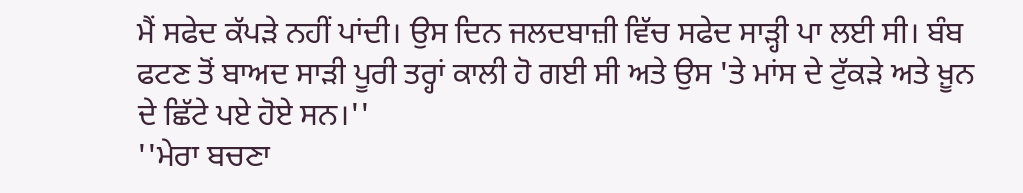ਮੈਂ ਸਫੇਦ ਕੱਪੜੇ ਨਹੀਂ ਪਾਂਦੀ। ਉਸ ਦਿਨ ਜਲਦਬਾਜ਼ੀ ਵਿੱਚ ਸਫੇਦ ਸਾੜ੍ਹੀ ਪਾ ਲਈ ਸੀ। ਬੰਬ ਫਟਣ ਤੋਂ ਬਾਅਦ ਸਾੜੀ ਪੂਰੀ ਤਰ੍ਹਾਂ ਕਾਲੀ ਹੋ ਗਈ ਸੀ ਅਤੇ ਉਸ 'ਤੇ ਮਾਂਸ ਦੇ ਟੁੱਕੜੇ ਅਤੇ ਖ਼ੂਨ ਦੇ ਛਿੱਟੇ ਪਏ ਹੋਏ ਸਨ।''
''ਮੇਰਾ ਬਚਣਾ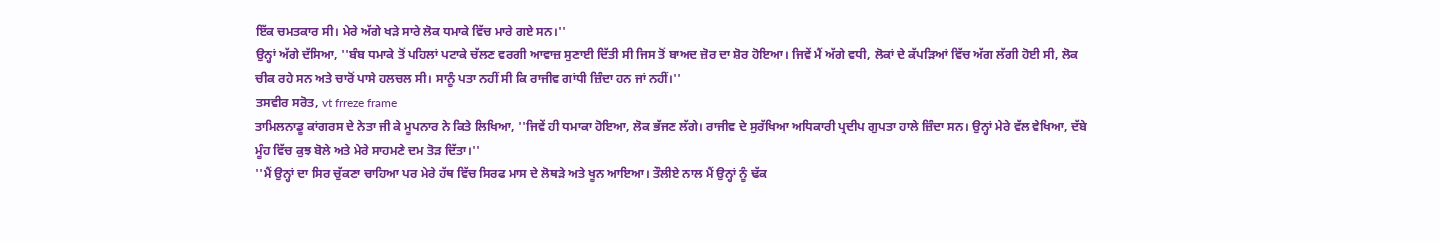ਇੱਕ ਚਮਤਕਾਰ ਸੀ। ਮੇਰੇ ਅੱਗੇ ਖੜੇ ਸਾਰੇ ਲੋਕ ਧਮਾਕੇ ਵਿੱਚ ਮਾਰੇ ਗਏ ਸਨ।''
ਉਨ੍ਹਾਂ ਅੱਗੇ ਦੱਸਿਆ, ''ਬੰਬ ਧਮਾਕੇ ਤੋਂ ਪਹਿਲਾਂ ਪਟਾਕੇ ਚੱਲਣ ਵਰਗੀ ਆਵਾਜ਼ ਸੁਣਾਈ ਦਿੱਤੀ ਸੀ ਜਿਸ ਤੋਂ ਬਾਅਦ ਜ਼ੋਰ ਦਾ ਸ਼ੋਰ ਹੋਇਆ। ਜਿਵੇਂ ਮੈਂ ਅੱਗੇ ਵਧੀ, ਲੋਕਾਂ ਦੇ ਕੱਪੜਿਆਂ ਵਿੱਚ ਅੱਗ ਲੱਗੀ ਹੋਈ ਸੀ, ਲੋਕ ਚੀਕ ਰਹੇ ਸਨ ਅਤੇ ਚਾਰੋਂ ਪਾਸੇ ਹਲਚਲ ਸੀ। ਸਾਨੂੰ ਪਤਾ ਨਹੀਂ ਸੀ ਕਿ ਰਾਜੀਵ ਗਾਂਧੀ ਜ਼ਿੰਦਾ ਹਨ ਜਾਂ ਨਹੀਂ।''
ਤਸਵੀਰ ਸਰੋਤ, vt frreze frame
ਤਾਮਿਲਨਾਡੂ ਕਾਂਗਰਸ ਦੇ ਨੇਤਾ ਜੀ ਕੇ ਮੂਪਨਾਰ ਨੇ ਕਿਤੇ ਲਿਖਿਆ, ''ਜਿਵੇਂ ਹੀ ਧਮਾਕਾ ਹੋਇਆ, ਲੋਕ ਭੱਜਣ ਲੱਗੇ। ਰਾਜੀਵ ਦੇ ਸੁਰੱਖਿਆ ਅਧਿਕਾਰੀ ਪ੍ਰਦੀਪ ਗੁਪਤਾ ਹਾਲੇ ਜ਼ਿੰਦਾ ਸਨ। ਉਨ੍ਹਾਂ ਮੇਰੇ ਵੱਲ ਵੇਖਿਆ, ਦੱਬੇ ਮੂੰਹ ਵਿੱਚ ਕੁਝ ਬੋਲੇ ਅਤੇ ਮੇਰੇ ਸਾਹਮਣੇ ਦਮ ਤੋੜ ਦਿੱਤਾ।''
''ਮੈਂ ਉਨ੍ਹਾਂ ਦਾ ਸਿਰ ਚੁੱਕਣਾ ਚਾਹਿਆ ਪਰ ਮੇਰੇ ਹੱਥ ਵਿੱਚ ਸਿਰਫ ਮਾਸ ਦੇ ਲੋਥੜੇ ਅਤੇ ਖੂਨ ਆਇਆ। ਤੌਲੀਏ ਨਾਲ ਮੈਂ ਉਨ੍ਹਾਂ ਨੂੰ ਢੱਕ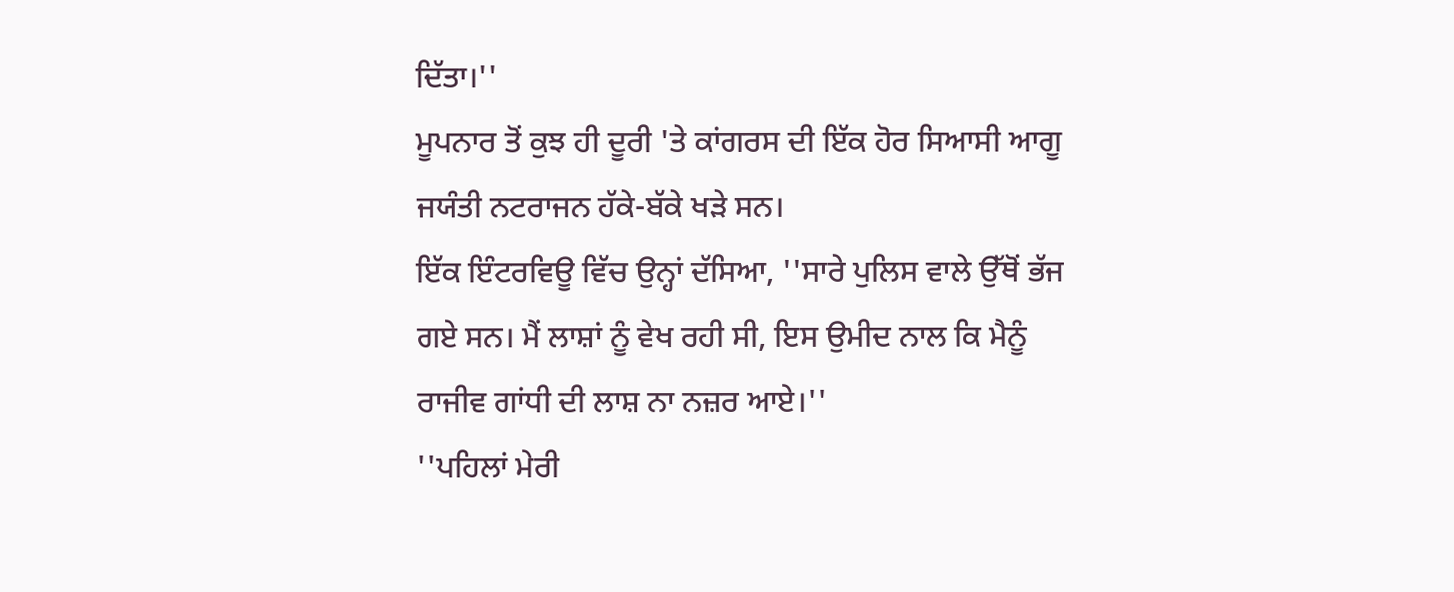ਦਿੱਤਾ।''
ਮੂਪਨਾਰ ਤੋਂ ਕੁਝ ਹੀ ਦੂਰੀ 'ਤੇ ਕਾਂਗਰਸ ਦੀ ਇੱਕ ਹੋਰ ਸਿਆਸੀ ਆਗੂ ਜਯੰਤੀ ਨਟਰਾਜਨ ਹੱਕੇ-ਬੱਕੇ ਖੜੇ ਸਨ।
ਇੱਕ ਇੰਟਰਵਿਊ ਵਿੱਚ ਉਨ੍ਹਾਂ ਦੱਸਿਆ, ''ਸਾਰੇ ਪੁਲਿਸ ਵਾਲੇ ਉੱਥੋਂ ਭੱਜ ਗਏ ਸਨ। ਮੈਂ ਲਾਸ਼ਾਂ ਨੂੰ ਵੇਖ ਰਹੀ ਸੀ, ਇਸ ਉਮੀਦ ਨਾਲ ਕਿ ਮੈਨੂੰ ਰਾਜੀਵ ਗਾਂਧੀ ਦੀ ਲਾਸ਼ ਨਾ ਨਜ਼ਰ ਆਏ।''
''ਪਹਿਲਾਂ ਮੇਰੀ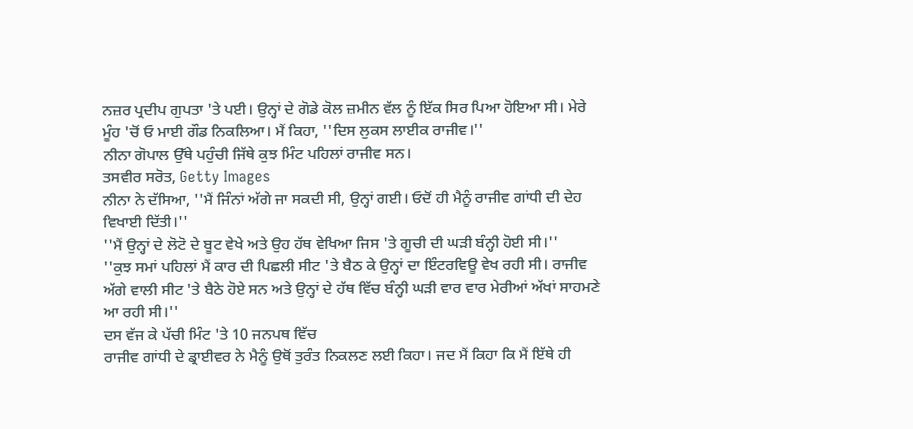ਨਜ਼ਰ ਪ੍ਰਦੀਪ ਗੁਪਤਾ 'ਤੇ ਪਈ। ਉਨ੍ਹਾਂ ਦੇ ਗੋਡੇ ਕੋਲ ਜ਼ਮੀਨ ਵੱਲ ਨੂੰ ਇੱਕ ਸਿਰ ਪਿਆ ਹੋਇਆ ਸੀ। ਮੇਰੇ ਮੂੰਹ 'ਚੋਂ ਓ ਮਾਈ ਗੌਡ ਨਿਕਲਿਆ। ਮੈਂ ਕਿਹਾ, ''ਦਿਸ ਲੁਕਸ ਲਾਈਕ ਰਾਜੀਵ।''
ਨੀਨਾ ਗੋਪਾਲ ਉੱਥੇ ਪਹੁੰਚੀ ਜਿੱਥੇ ਕੁਝ ਮਿੰਟ ਪਹਿਲਾਂ ਰਾਜੀਵ ਸਨ।
ਤਸਵੀਰ ਸਰੋਤ, Getty Images
ਨੀਨਾ ਨੇ ਦੱਸਿਆ, ''ਮੈਂ ਜਿੰਨਾਂ ਅੱਗੇ ਜਾ ਸਕਦੀ ਸੀ, ਉਨ੍ਹਾਂ ਗਈ। ਓਦੋਂ ਹੀ ਮੈਨੂੰ ਰਾਜੀਵ ਗਾਂਧੀ ਦੀ ਦੇਹ ਵਿਖਾਈ ਦਿੱਤੀ।''
''ਮੈਂ ਉਨ੍ਹਾਂ ਦੇ ਲੋਟੋ ਦੇ ਬੂਟ ਵੇਖੇ ਅਤੇ ਉਹ ਹੱਥ ਵੇਖਿਆ ਜਿਸ 'ਤੇ ਗੂਚੀ ਦੀ ਘੜੀ ਬੰਨ੍ਹੀ ਹੋਈ ਸੀ।''
''ਕੁਝ ਸਮਾਂ ਪਹਿਲਾਂ ਮੈਂ ਕਾਰ ਦੀ ਪਿਛਲੀ ਸੀਟ 'ਤੇ ਬੈਠ ਕੇ ਉਨ੍ਹਾਂ ਦਾ ਇੰਟਰਵਿਊ ਵੇਖ ਰਹੀ ਸੀ। ਰਾਜੀਵ ਅੱਗੇ ਵਾਲੀ ਸੀਟ 'ਤੇ ਬੈਠੇ ਹੋਏ ਸਨ ਅਤੇ ਉਨ੍ਹਾਂ ਦੇ ਹੱਥ ਵਿੱਚ ਬੰਨ੍ਹੀ ਘੜੀ ਵਾਰ ਵਾਰ ਮੇਰੀਆਂ ਅੱਖਾਂ ਸਾਹਮਣੇ ਆ ਰਹੀ ਸੀ।''
ਦਸ ਵੱਜ ਕੇ ਪੱਚੀ ਮਿੰਟ 'ਤੇ 10 ਜਨਪਥ ਵਿੱਚ
ਰਾਜੀਵ ਗਾਂਧੀ ਦੇ ਡ੍ਰਾਈਵਰ ਨੇ ਮੈਨੂੰ ਉਥੋਂ ਤੁਰੰਤ ਨਿਕਲਣ ਲਈ ਕਿਹਾ। ਜਦ ਮੈਂ ਕਿਹਾ ਕਿ ਮੈਂ ਇੱਥੇ ਹੀ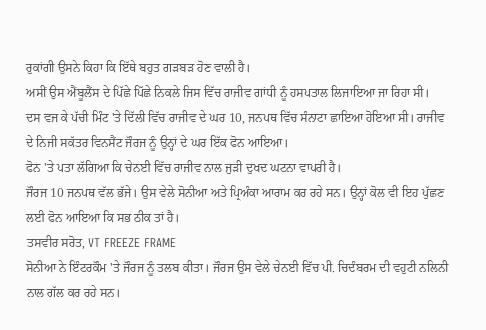ਰੁਕਾਂਗੀ ਉਸਨੇ ਕਿਹਾ ਕਿ ਇੱਥੇ ਬਹੁਤ ਗੜਬੜ ਹੋਣ ਵਾਲੀ ਹੈ।
ਅਸੀਂ ਉਸ ਐਂਬੂਲੈਂਸ ਦੇ ਪਿੱਛੇ ਪਿੱਛੇ ਨਿਕਲੇ ਜਿਸ ਵਿੱਚ ਰਾਜੀਵ ਗਾਂਧੀ ਨੂੰ ਹਸਪਤਾਲ ਲਿਜਾਇਆ ਜਾ ਰਿਹਾ ਸੀ।
ਦਸ ਵਜ ਕੇ ਪੱਚੀ ਮਿੰਟ 'ਤੇ ਦਿੱਲੀ ਵਿੱਚ ਰਾਜੀਵ ਦੇ ਘਰ 10, ਜਨਪਥ ਵਿੱਚ ਸੰਨਾਟਾ ਛਾਇਆ ਹੋਇਆ ਸੀ। ਰਾਜੀਵ ਦੇ ਨਿਜੀ ਸਕੱਤਰ ਵਿਨਸੈਂਟ ਜੌਰਜ ਨੂੰ ਉਨ੍ਹਾਂ ਦੇ ਘਰ ਇੱਕ ਫੋਨ ਆਇਆ।
ਫੋਨ 'ਤੇ ਪਤਾ ਲੱਗਿਆ ਕਿ ਚੇਨਈ ਵਿੱਚ ਰਾਜੀਵ ਨਾਲ ਜੁੜੀ ਦੁਖਦ ਘਟਨਾ ਵਾਪਰੀ ਹੈ।
ਜੌਰਜ 10 ਜਨਪਥ ਵੱਲ ਭੱਜੇ। ਉਸ ਵੇਲੇ ਸੋਨੀਆ ਅਤੇ ਪ੍ਰਿਅੰਕਾ ਆਰਾਮ ਕਰ ਰਹੇ ਸਨ। ਉਨ੍ਹਾਂ ਕੋਲ ਵੀ ਇਹ ਪੁੱਛਣ ਲਈ ਫੋਨ ਆਇਆ ਕਿ ਸਭ ਠੀਕ ਤਾਂ ਹੈ।
ਤਸਵੀਰ ਸਰੋਤ, VT FREEZE FRAME
ਸੋਨੀਆ ਨੇ ਇੰਟਰਕੌਮ 'ਤੇ ਜੌਰਜ ਨੂੰ ਤਲਬ ਕੀਤਾ। ਜੌਰਜ ਉਸ ਵੇਲੇ ਚੇਨਈ ਵਿੱਚ ਪੀ. ਚਿਦੰਬਰਮ ਦੀ ਵਹੁਟੀ ਨਲਿਨੀ ਨਾਲ ਗੱਲ ਕਰ ਰਹੇ ਸਨ।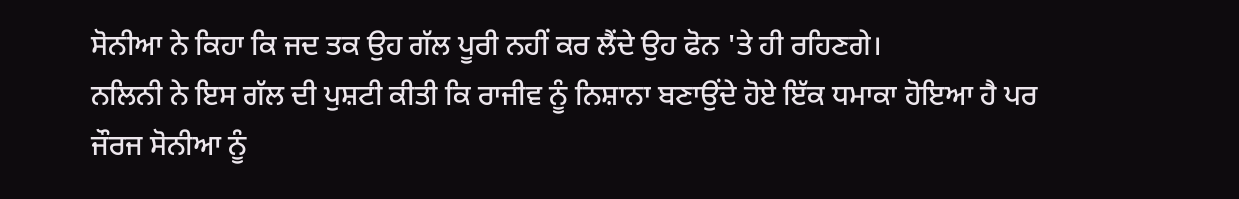ਸੋਨੀਆ ਨੇ ਕਿਹਾ ਕਿ ਜਦ ਤਕ ਉਹ ਗੱਲ ਪੂਰੀ ਨਹੀਂ ਕਰ ਲੈਂਦੇ ਉਹ ਫੋਨ 'ਤੇ ਹੀ ਰਹਿਣਗੇ।
ਨਲਿਨੀ ਨੇ ਇਸ ਗੱਲ ਦੀ ਪੁਸ਼ਟੀ ਕੀਤੀ ਕਿ ਰਾਜੀਵ ਨੂੰ ਨਿਸ਼ਾਨਾ ਬਣਾਉਂਦੇ ਹੋਏ ਇੱਕ ਧਮਾਕਾ ਹੋਇਆ ਹੈ ਪਰ ਜੌਰਜ ਸੋਨੀਆ ਨੂੰ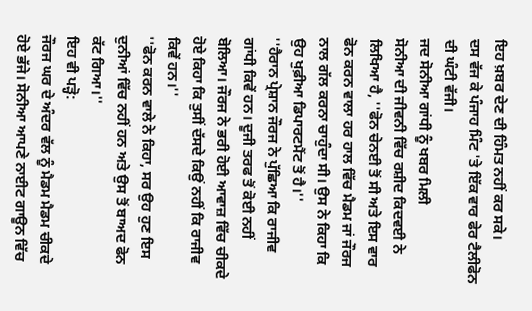ਇਹ ਖ਼ਬਰ ਦੇਣ ਦੀ ਹਿੰਮਤ ਨਹੀਂ ਕਰ ਸਕੇ।
ਦਸ ਵੱਜ ਕੇ ਪੰਜਾਹ ਮਿੰਟ 'ਤੇ ਇੱਕ ਵਾਰ ਫੇਰ ਟੈਲੀਫੋਨ ਦੀ ਘੰਟੀ ਵੱਜੀ।
ਜਦ ਸੋਨੀਆ ਗਾਂਧੀ ਨੂੰ ਖਬਰ ਮਿਲੀ
ਸੋਨੀਆ ਦੀ ਜੀਵਨੀ ਵਿੱਚ ਰਸ਼ੀਦ ਕਿਦਵਈ ਨੇ ਲਿਖਿਆ ਹੈ, ''ਫੋਨ ਚੇਨਈ ਤੋਂ ਸੀ ਅਤੇ ਇਸ ਵਾਰ ਫੋਨ ਕਰਨ ਵਾਲਾ ਹਰ ਹਾਲ ਵਿੱਚ ਮੈਡਮ ਜਾਂ ਜੌਰਜ ਨਾਲ ਗੱਲ ਕਰਨਾ ਚਾਹੁੰਦਾ ਸੀ। ਉਸ ਨੇ ਕਿਹਾ ਕਿ ਉਹ ਖੁਫ਼ੀਆ ਡਿਪਾਰਟਮੈਂਟ ਤੋਂ ਹੈ।''
''ਹੈਰਾਨ ਪ੍ਰੇਸ਼ਾਨ ਜੌਰਜ ਨੇ ਪੁੱਛਿਆ ਕਿ ਰਾਜੀਵ ਗਾਂਧੀ ਕਿਵੇਂ ਹਨ। ਦੂਜੀ ਤਰਫ ਤੋਂ ਕੋਈ ਨਹੀਂ ਬੋਲਿਆ। ਜੌਰਜ ਨੇ ਭਰੀ ਹੋਈ ਆਵਾਜ਼ ਵਿੱਚ ਚੀਕਦੇ ਹੋਏ ਕਿਹਾ ਕਿ ਤੁਸੀਂ ਦੱਸਦੇ ਕਿਉਂ ਨਹੀਂ ਕਿ ਰਾਜੀਵ ਕਿਵੇਂ ਹਨ।''
''ਫੋਨ ਕਰਨ ਵਾਲੇ ਨੇ ਕਿਹਾ, ਸਰ ਉਹ ਹੁਣ ਇਸ ਦੁਨੀਆਂ ਵਿੱਚ ਨਹੀਂ ਹਨ ਅਤੇ ਉਸ ਤੋਂ ਬਾਅਦ ਫੋਨ ਕੱਟ ਗਿਆ।''
ਇਹ ਵੀ ਪੜ੍ਹੋ:
ਜੌਰਜ ਘਰ ਦੇ ਅੰਦਰ ਵੱਲ ਨੂੰ ਮੈਡਮ ਮੈਡਮ ਚੀਕਦੇ ਹੋਏ ਭੱਜੇ। ਸੋਨੀਆ ਆਪਣੇ ਨਾਈਟ ਗਾਊਨ ਵਿੱਚ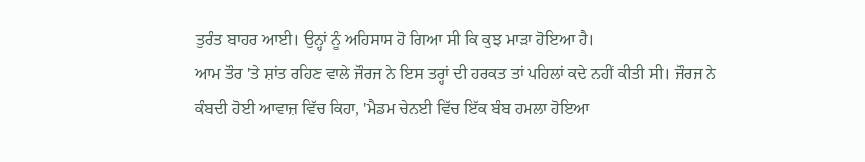ਤੁਰੰਤ ਬਾਹਰ ਆਈ। ਉਨ੍ਹਾਂ ਨੂੰ ਅਹਿਸਾਸ ਹੋ ਗਿਆ ਸੀ ਕਿ ਕੁਝ ਮਾੜਾ ਹੋਇਆ ਹੈ।
ਆਮ ਤੌਰ 'ਤੇ ਸ਼ਾਂਤ ਰਹਿਣ ਵਾਲੇ ਜੌਰਜ ਨੇ ਇਸ ਤਰ੍ਹਾਂ ਦੀ ਹਰਕਤ ਤਾਂ ਪਹਿਲਾਂ ਕਦੇ ਨਹੀਂ ਕੀਤੀ ਸੀ। ਜੌਰਜ ਨੇ ਕੰਬਦੀ ਹੋਈ ਆਵਾਜ਼ ਵਿੱਚ ਕਿਹਾ, 'ਮੈਡਮ ਚੇਨਈ ਵਿੱਚ ਇੱਕ ਬੰਬ ਹਮਲਾ ਹੋਇਆ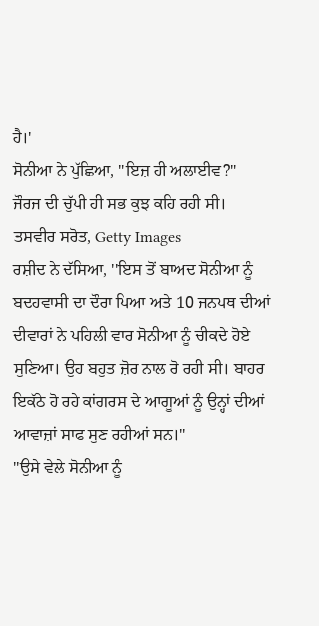ਹੈ।'
ਸੋਨੀਆ ਨੇ ਪੁੱਛਿਆ, "ਇਜ਼ ਹੀ ਅਲਾਈਵ?"
ਜੌਰਜ ਦੀ ਚੁੱਪੀ ਹੀ ਸਭ ਕੁਝ ਕਹਿ ਰਹੀ ਸੀ।
ਤਸਵੀਰ ਸਰੋਤ, Getty Images
ਰਸ਼ੀਦ ਨੇ ਦੱਸਿਆ, ''ਇਸ ਤੋਂ ਬਾਅਦ ਸੋਨੀਆ ਨੂੰ ਬਦਹਵਾਸੀ ਦਾ ਦੌਰਾ ਪਿਆ ਅਤੇ 10 ਜਨਪਥ ਦੀਆਂ ਦੀਵਾਰਾਂ ਨੇ ਪਹਿਲੀ ਵਾਰ ਸੋਨੀਆ ਨੂੰ ਚੀਕਦੇ ਹੋਏ ਸੁਣਿਆ। ਉਹ ਬਹੁਤ ਜ਼ੋਰ ਨਾਲ ਰੋ ਰਹੀ ਸੀ। ਬਾਹਰ ਇਕੱਠੇ ਹੋ ਰਹੇ ਕਾਂਗਰਸ ਦੇ ਆਗੂਆਂ ਨੂੰ ਉਨ੍ਹਾਂ ਦੀਆਂ ਆਵਾਜ਼ਾਂ ਸਾਫ ਸੁਣ ਰਹੀਆਂ ਸਨ।''
''ਉਸੇ ਵੇਲੇ ਸੋਨੀਆ ਨੂੰ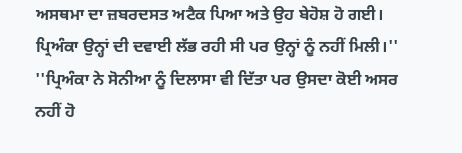ਅਸਥਮਾ ਦਾ ਜ਼ਬਰਦਸਤ ਅਟੈਕ ਪਿਆ ਅਤੇ ਉਹ ਬੇਹੋਸ਼ ਹੋ ਗਈ। ਪ੍ਰਿਅੰਕਾ ਉਨ੍ਹਾਂ ਦੀ ਦਵਾਈ ਲੱਭ ਰਹੀ ਸੀ ਪਰ ਉਨ੍ਹਾਂ ਨੂੰ ਨਹੀਂ ਮਿਲੀ।''
''ਪ੍ਰਿਅੰਕਾ ਨੇ ਸੋਨੀਆ ਨੂੰ ਦਿਲਾਸਾ ਵੀ ਦਿੱਤਾ ਪਰ ਉਸਦਾ ਕੋਈ ਅਸਰ ਨਹੀਂ ਹੋ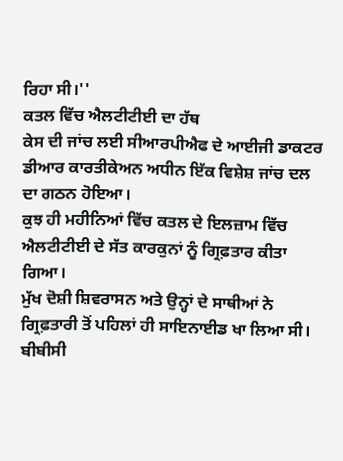ਰਿਹਾ ਸੀ।''
ਕਤਲ ਵਿੱਚ ਐਲਟੀਟੀਈ ਦਾ ਹੱਥ
ਕੇਸ ਦੀ ਜਾਂਚ ਲਈ ਸੀਆਰਪੀਐਫ ਦੇ ਆਈਜੀ ਡਾਕਟਰ ਡੀਆਰ ਕਾਰਤੀਕੇਅਨ ਅਧੀਨ ਇੱਕ ਵਿਸ਼ੇਸ਼ ਜਾਂਚ ਦਲ ਦਾ ਗਠਨ ਹੋਇਆ।
ਕੁਝ ਹੀ ਮਹੀਨਿਆਂ ਵਿੱਚ ਕਤਲ ਦੇ ਇਲਜ਼ਾਮ ਵਿੱਚ ਐਲਟੀਟੀਈ ਦੇ ਸੱਤ ਕਾਰਕੁਨਾਂ ਨੂੰ ਗ੍ਰਿਫ਼ਤਾਰ ਕੀਤਾ ਗਿਆ।
ਮੁੱਖ ਦੋਸ਼ੀ ਸ਼ਿਵਰਾਸਨ ਅਤੇ ਉਨ੍ਹਾਂ ਦੇ ਸਾਥੀਆਂ ਨੇ ਗ੍ਰਿਫ਼ਤਾਰੀ ਤੋਂ ਪਹਿਲਾਂ ਹੀ ਸਾਇਨਾਈਡ ਖਾ ਲਿਆ ਸੀ।
ਬੀਬੀਸੀ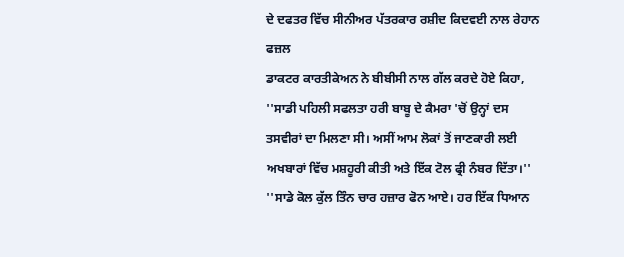ਦੇ ਦਫਤਰ ਵਿੱਚ ਸੀਨੀਅਰ ਪੱਤਰਕਾਰ ਰਸ਼ੀਦ ਕਿਦਵਈ ਨਾਲ ਰੇਹਾਨ ਫਜ਼ਲ
ਡਾਕਟਰ ਕਾਰਤੀਕੇਅਨ ਨੇ ਬੀਬੀਸੀ ਨਾਲ ਗੱਲ ਕਰਦੇ ਹੋਏ ਕਿਹਾ, ''ਸਾਡੀ ਪਹਿਲੀ ਸਫਲਤਾ ਹਰੀ ਬਾਬੂ ਦੇ ਕੈਮਰਾ 'ਚੋਂ ਉਨ੍ਹਾਂ ਦਸ ਤਸਵੀਰਾਂ ਦਾ ਮਿਲਣਾ ਸੀ। ਅਸੀਂ ਆਮ ਲੋਕਾਂ ਤੋਂ ਜਾਣਕਾਰੀ ਲਈ ਅਖਬਾਰਾਂ ਵਿੱਚ ਮਸ਼ਹੂਰੀ ਕੀਤੀ ਅਤੇ ਇੱਕ ਟੋਲ ਫ੍ਰੀ ਨੰਬਰ ਦਿੱਤਾ।''
''ਸਾਡੇ ਕੋਲ ਕੁੱਲ ਤਿੰਨ ਚਾਰ ਹਜ਼ਾਰ ਫੋਨ ਆਏ। ਹਰ ਇੱਕ ਧਿਆਨ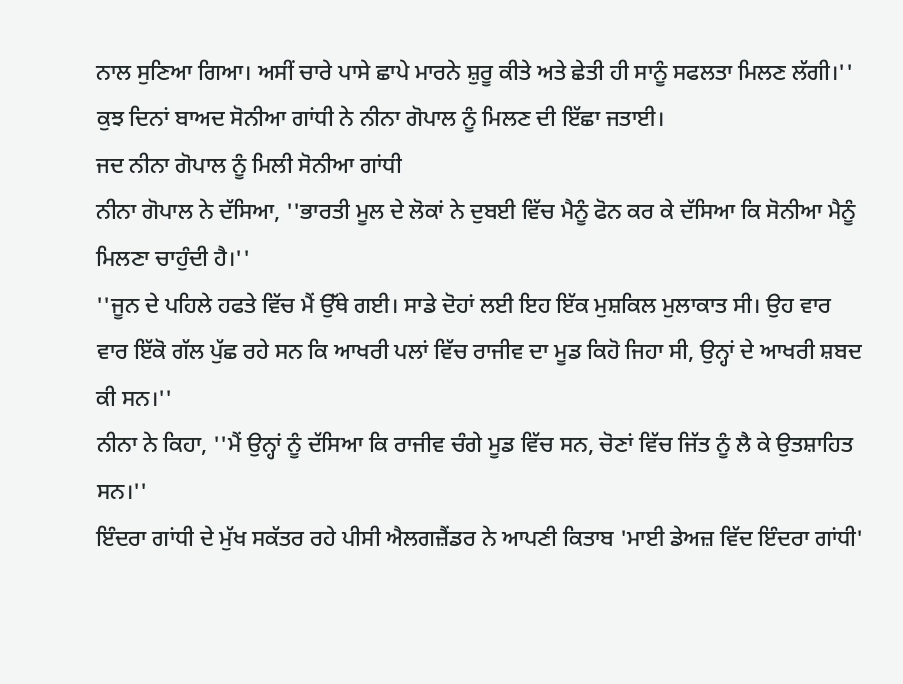ਨਾਲ ਸੁਣਿਆ ਗਿਆ। ਅਸੀਂ ਚਾਰੇ ਪਾਸੇ ਛਾਪੇ ਮਾਰਨੇ ਸ਼ੁਰੂ ਕੀਤੇ ਅਤੇ ਛੇਤੀ ਹੀ ਸਾਨੂੰ ਸਫਲਤਾ ਮਿਲਣ ਲੱਗੀ।''
ਕੁਝ ਦਿਨਾਂ ਬਾਅਦ ਸੋਨੀਆ ਗਾਂਧੀ ਨੇ ਨੀਨਾ ਗੋਪਾਲ ਨੂੰ ਮਿਲਣ ਦੀ ਇੱਛਾ ਜਤਾਈ।
ਜਦ ਨੀਨਾ ਗੋਪਾਲ ਨੂੰ ਮਿਲੀ ਸੋਨੀਆ ਗਾਂਧੀ
ਨੀਨਾ ਗੋਪਾਲ ਨੇ ਦੱਸਿਆ, ''ਭਾਰਤੀ ਮੂਲ ਦੇ ਲੋਕਾਂ ਨੇ ਦੁਬਈ ਵਿੱਚ ਮੈਨੂੰ ਫੋਨ ਕਰ ਕੇ ਦੱਸਿਆ ਕਿ ਸੋਨੀਆ ਮੈਨੂੰ ਮਿਲਣਾ ਚਾਹੁੰਦੀ ਹੈ।''
''ਜੂਨ ਦੇ ਪਹਿਲੇ ਹਫਤੇ ਵਿੱਚ ਮੈਂ ਉੱਥੇ ਗਈ। ਸਾਡੇ ਦੋਹਾਂ ਲਈ ਇਹ ਇੱਕ ਮੁਸ਼ਕਿਲ ਮੁਲਾਕਾਤ ਸੀ। ਉਹ ਵਾਰ ਵਾਰ ਇੱਕੋ ਗੱਲ ਪੁੱਛ ਰਹੇ ਸਨ ਕਿ ਆਖਰੀ ਪਲਾਂ ਵਿੱਚ ਰਾਜੀਵ ਦਾ ਮੂਡ ਕਿਹੋ ਜਿਹਾ ਸੀ, ਉਨ੍ਹਾਂ ਦੇ ਆਖਰੀ ਸ਼ਬਦ ਕੀ ਸਨ।''
ਨੀਨਾ ਨੇ ਕਿਹਾ, ''ਮੈਂ ਉਨ੍ਹਾਂ ਨੂੰ ਦੱਸਿਆ ਕਿ ਰਾਜੀਵ ਚੰਗੇ ਮੂਡ ਵਿੱਚ ਸਨ, ਚੋਣਾਂ ਵਿੱਚ ਜਿੱਤ ਨੂੰ ਲੈ ਕੇ ਉਤਸ਼ਾਹਿਤ ਸਨ।''
ਇੰਦਰਾ ਗਾਂਧੀ ਦੇ ਮੁੱਖ ਸਕੱਤਰ ਰਹੇ ਪੀਸੀ ਐਲਗਜ਼ੈਂਡਰ ਨੇ ਆਪਣੀ ਕਿਤਾਬ 'ਮਾਈ ਡੇਅਜ਼ ਵਿੱਦ ਇੰਦਰਾ ਗਾਂਧੀ'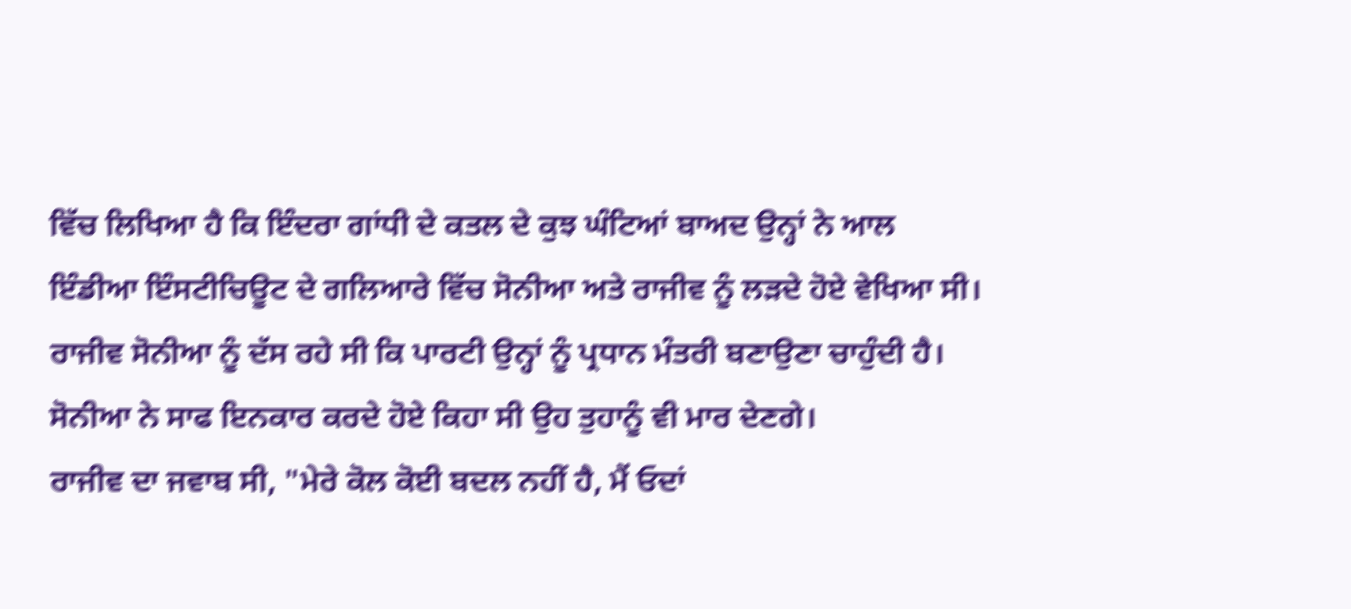ਵਿੱਚ ਲਿਖਿਆ ਹੈ ਕਿ ਇੰਦਰਾ ਗਾਂਧੀ ਦੇ ਕਤਲ ਦੇ ਕੁਝ ਘੰਟਿਆਂ ਬਾਅਦ ਉਨ੍ਹਾਂ ਨੇ ਆਲ ਇੰਡੀਆ ਇੰਸਟੀਚਿਊਟ ਦੇ ਗਲਿਆਰੇ ਵਿੱਚ ਸੋਨੀਆ ਅਤੇ ਰਾਜੀਵ ਨੂੰ ਲੜਦੇ ਹੋਏ ਵੇਖਿਆ ਸੀ।
ਰਾਜੀਵ ਸੋਨੀਆ ਨੂੰ ਦੱਸ ਰਹੇ ਸੀ ਕਿ ਪਾਰਟੀ ਉਨ੍ਹਾਂ ਨੂੰ ਪ੍ਰਧਾਨ ਮੰਤਰੀ ਬਣਾਉਣਾ ਚਾਹੁੰਦੀ ਹੈ। ਸੋਨੀਆ ਨੇ ਸਾਫ ਇਨਕਾਰ ਕਰਦੇ ਹੋਏ ਕਿਹਾ ਸੀ ਉਹ ਤੁਹਾਨੂੰ ਵੀ ਮਾਰ ਦੇਣਗੇ।
ਰਾਜੀਵ ਦਾ ਜਵਾਬ ਸੀ, "ਮੇਰੇ ਕੋਲ ਕੋਈ ਬਦਲ ਨਹੀਂ ਹੈ, ਮੈਂ ਓਦਾਂ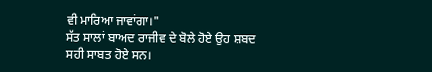ਵੀ ਮਾਰਿਆ ਜਾਵਾਂਗਾ।"
ਸੱਤ ਸਾਲਾਂ ਬਾਅਦ ਰਾਜੀਵ ਦੇ ਬੋਲੇ ਹੋਏ ਉਹ ਸ਼ਬਦ ਸਹੀ ਸਾਬਤ ਹੋਏ ਸਨ।